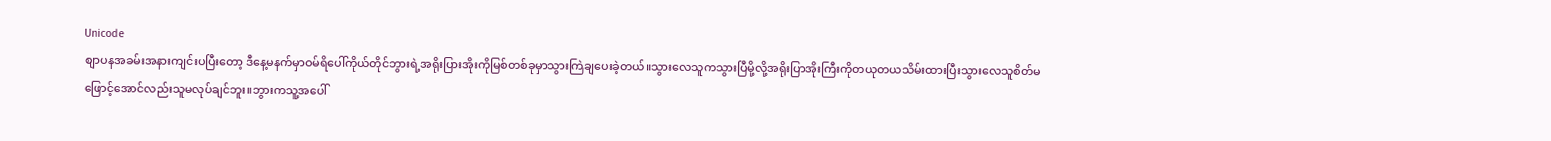Unicode
စျာပနအခမ်းအနားကျင်းပပြီးတော့ ဒီနေ့မနက်မှာဝမ်ရိပေါ်ကိုယ်တိုင်ဘွားရဲ့အရိုးပြားအိုးကိုမြစ်တစ်ခုမှာသွားကြဲချပေးခဲ့တယ်။သွားလေသူကသွားပြီမို့လို့အရိုးပြာအိုးကြီးကိုတယုတယသိမ်းထားပြီးသွားလေသူစိတ်မဖြောင့်အောင်လည်းသူမလုပ်ချင်ဘူး။ဘွားကသူ့အပေါ်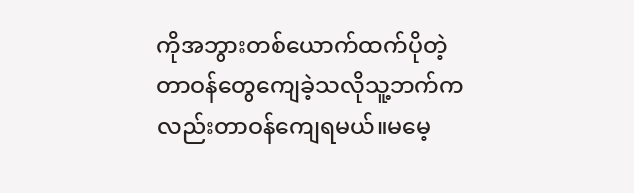ကိုအဘွားတစ်ယောက်ထက်ပိုတဲ့တာဝန်တွေကျေခဲ့သလိုသူ့ဘက်ကလည်းတာဝန်ကျေရမယ်။မမေ့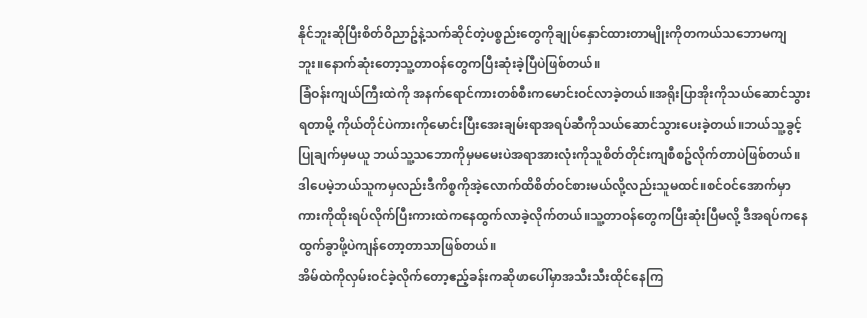နိုင်ဘူးဆိုပြီးစိတ်ဝိညာဥ်နဲ့သက်ဆိုင်တဲ့ပစ္စည်းတွေကိုချုပ်နှောင်ထားတာမျိုးကိုတကယ်သဘောမကျဘူး။နောက်ဆုံးတော့သူ့တာဝန်တွေကပြီးဆုံးခဲ့ပြီပဲဖြစ်တယ်။
ခြံဝန်းကျယ်ကြီးထဲကို အနက်ရောင်ကားတစ်စီးကမောင်းဝင်လာခဲ့တယ်။အရိုးပြာအိုးကိုသယ်ဆောင်သွားရတာမို့ ကိုယ်တိုင်ပဲကားကိုမောင်းပြီးအေးချမ်းရာအရပ်ဆီကိုသယ်ဆောင်သွားပေးခဲ့တယ်။ဘယ်သူ့ခွင့်ပြုချက်မှမယူ ဘယ်သူ့သဘောကိုမှမမေးပဲအရာအားလုံးကိုသူစိတ်တိုင်းကျစီစဥ်လိုက်တာပဲဖြစ်တယ်။ဒါပေမဲ့ဘယ်သူကမှလည်းဒီကိစ္စကိုအဲ့လောက်ထိစိတ်ဝင်စားမယ်လို့လည်းသူမထင်။စင်ဝင်အောက်မှာကားကိုထိုးရပ်လိုက်ပြီးကားထဲကနေထွက်လာခဲ့လိုက်တယ်။သူ့တာဝန်တွေကပြီးဆုံးပြီမလို့ ဒီအရပ်ကနေထွက်ခွာဖို့ပဲကျန်တော့တာသာဖြစ်တယ်။
အိမ်ထဲကိုလှမ်းဝင်ခဲ့လိုက်တော့ဧည့်ခန်းကဆိုဖာပေါ်မှာအသီးသီးထိုင်နေကြ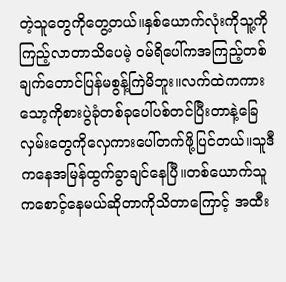တဲ့သူတွေကိုတွေ့တယ်။နှစ်ယောက်လုံးကိုသူ့ကိုကြည့်လာတာသိပေမဲ့ ဝမ်ရိပေါ်ကအကြည့်တစ်ချက်တောင်ပြန်မစွန့်ကြဲမိဘူး။လက်ထဲကကားသော့ကိုစားပွဲခုံတစ်ခုပေါ်ပစ်တင်ပြီးတာနဲ့ခြေလှမ်းတွေကိုလှေကားပေါ်တက်ဖို့ပြင်တယ်။သူဒီကနေအမြန်ထွက်ခွာချင်နေပြီ။တစ်ယောက်သူကစောင့်နေမယ်ဆိုတာကိုသိတာကြောင့် အထီး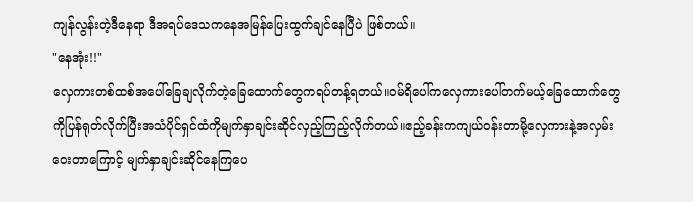ကျန်လွန်းတဲ့ဒီနေရာ ဒီအရပ်ဒေသကနေအမြန်ပြေးထွက်ချင်နေပြီပဲ ဖြစ်တယ်။
"နေအုံး!!"
လှေကားတစ်ထစ်အပေါ်ခြေချလိုက်တဲ့ခြေထောက်တွေကရပ်တန့်ရတယ်။ဝမ်ရိပေါ်ကလှေကားပေါ်တက်မယ့်ခြေထောက်တွေကိုပြန်ရုတ်လိုက်ပြီးအသံပိုင်ရှင်ထံကိုမျက်နှာချင်းဆိုင်လှည့်ကြည့်လိုက်တယ်။ဧည့်ခန်းကကျယ်ဝန်းတာမို့လှေကားနဲ့အလှမ်းဝေးတာကြောင့် မျက်နှာချင်းဆိုင်နေကြပေ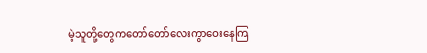မဲ့သူတို့တွေကတော်တော်လေးကွာဝေးနေကြ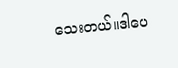သေးတယ်။ဒါပေ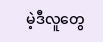မဲ့ဒီလူတွေ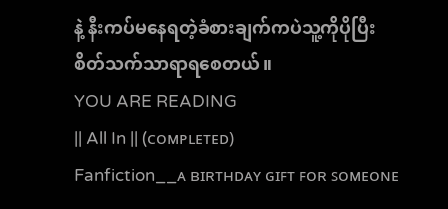နဲ့ နီးကပ်မနေရတဲ့ခံစားချက်ကပဲသူ့ကိုပိုပြီးစိတ်သက်သာရာရစေတယ်။
YOU ARE READING
|| All In || (ᴄᴏᴍᴘʟᴇᴛᴇᴅ)
Fanfiction__ᴀ ʙɪʀᴛʜᴅᴀʏ ɢɪꜰᴛ ꜰᴏʀ ꜱᴏᴍᴇᴏɴᴇ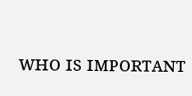ᴡʜᴏ ɪꜱ ɪᴍᴘᴏʀᴛᴀɴᴛ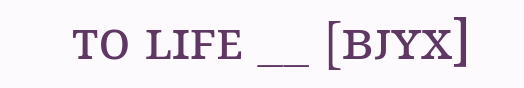ᴛᴏ ʟɪꜰᴇ __ [ʙᴊʏx]